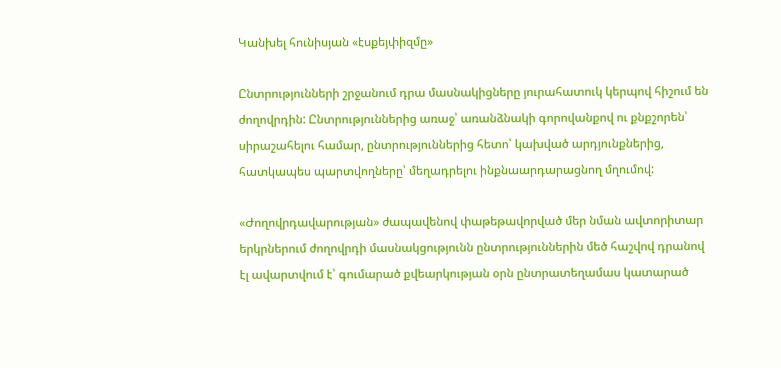Կանխել հունիսյան «էսքեյփիզմը»

Ընտրությունների շրջանում դրա մասնակիցները յուրահատուկ կերպով հիշում են ժողովրդին: Ընտրություններից առաջ՝ առանձնակի գորովանքով ու քնքշորեն՝ սիրաշահելու համար, ընտրություններից հետո՝ կախված արդյունքներից, հատկապես պարտվողները՝ մեղադրելու ինքնաարդարացնող մղումով:

«Ժողովրդավարության» ժապավենով փաթեթավորված մեր նման ավտորիտար երկրներում ժողովրդի մասնակցությունն ընտրություններին մեծ հաշվով դրանով էլ ավարտվում է՝ գումարած քվեարկության օրն ընտրատեղամաս կատարած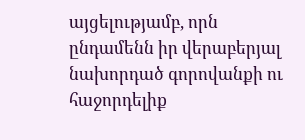այցելությամբ, որն ընդամենն իր վերաբերյալ նախորդած գորովանքի ու հաջորդելիք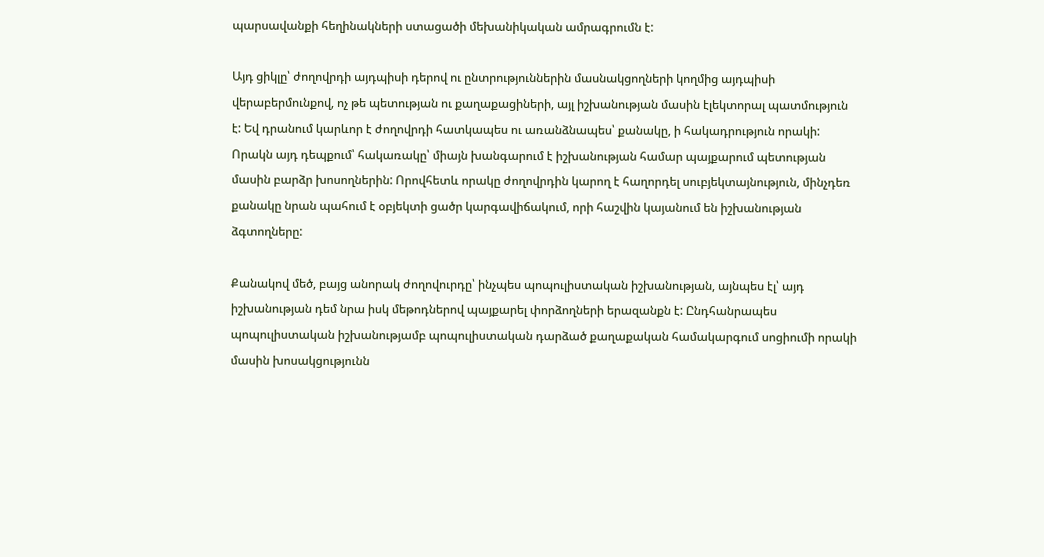պարսավանքի հեղինակների ստացածի մեխանիկական ամրագրումն է:

Այդ ցիկլը՝ ժողովրդի այդպիսի դերով ու ընտրություններին մասնակցողների կողմից այդպիսի վերաբերմունքով, ոչ թե պետության ու քաղաքացիների, այլ իշխանության մասին էլեկտորալ պատմություն է: Եվ դրանում կարևոր է ժողովրդի հատկապես ու առանձնապես՝ քանակը, ի հակադրություն որակի: Որակն այդ դեպքում՝ հակառակը՝ միայն խանգարում է իշխանության համար պայքարում պետության մասին բարձր խոսողներին: Որովհետև որակը ժողովրդին կարող է հաղորդել սուբյեկտայնություն, մինչդեռ քանակը նրան պահում է օբյեկտի ցածր կարգավիճակում, որի հաշվին կայանում են իշխանության ձգտողները:

Քանակով մեծ, բայց անորակ ժողովուրդը՝ ինչպես պոպուլիստական իշխանության, այնպես էլ՝ այդ իշխանության դեմ նրա իսկ մեթոդներով պայքարել փորձողների երազանքն է: Ընդհանրապես պոպուլիստական իշխանությամբ պոպուլիստական դարձած քաղաքական համակարգում սոցիումի որակի մասին խոսակցությունն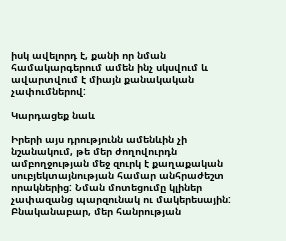իսկ ավելորդ է, քանի որ նման համակարգերում ամեն ինչ սկսվում և ավարտվում է միայն քանակական չափումներով:

Կարդացեք նաև

Իրերի այս դրությունն ամենևին չի նշանակում, թե մեր ժողովուրդն ամբողջության մեջ զուրկ է քաղաքական սուբյեկտայնության համար անհրաժեշտ որակներից: Նման մոտեցումը կլիներ չափազանց պարզունակ ու մակերեսային: Բնականաբար, մեր հանրության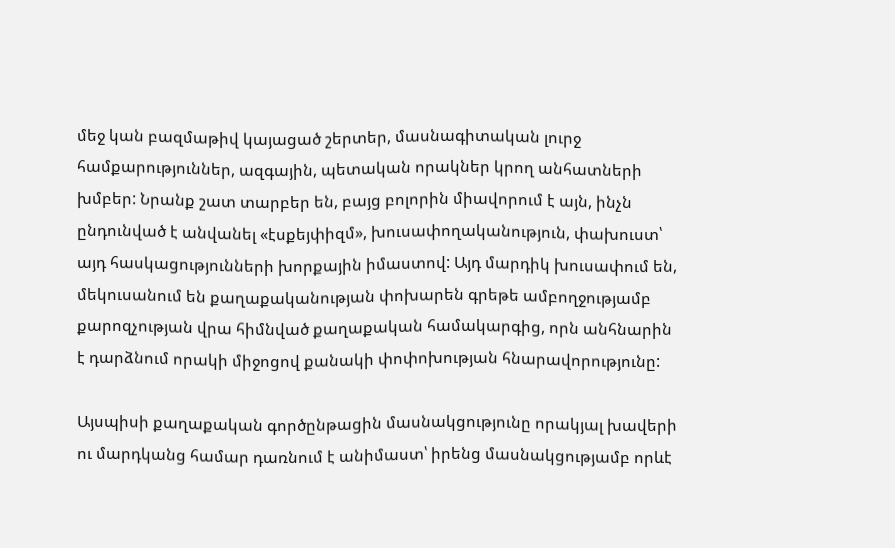մեջ կան բազմաթիվ կայացած շերտեր, մասնագիտական լուրջ համքարություններ, ազգային, պետական որակներ կրող անհատների խմբեր: Նրանք շատ տարբեր են, բայց բոլորին միավորում է այն, ինչն ընդունված է անվանել «էսքեյփիզմ», խուսափողականություն, փախուստ՝ այդ հասկացությունների խորքային իմաստով: Այդ մարդիկ խուսափում են, մեկուսանում են քաղաքականության փոխարեն գրեթե ամբողջությամբ քարոզչության վրա հիմնված քաղաքական համակարգից, որն անհնարին է դարձնում որակի միջոցով քանակի փոփոխության հնարավորությունը:

Այսպիսի քաղաքական գործընթացին մասնակցությունը որակյալ խավերի ու մարդկանց համար դառնում է անիմաստ՝ իրենց մասնակցությամբ որևէ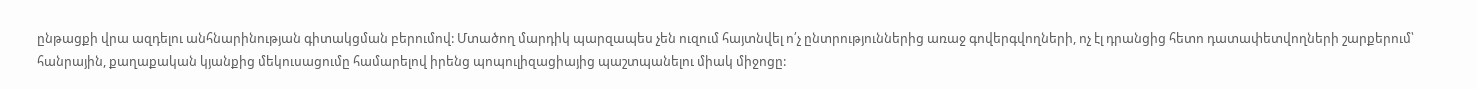ընթացքի վրա ազդելու անհնարինության գիտակցման բերումով: Մտածող մարդիկ պարզապես չեն ուզում հայտնվել ո՛չ ընտրություններից առաջ գովերգվողների, ոչ էլ դրանցից հետո դատափետվողների շարքերում՝ հանրային, քաղաքական կյանքից մեկուսացումը համարելով իրենց պոպուլիզացիայից պաշտպանելու միակ միջոցը: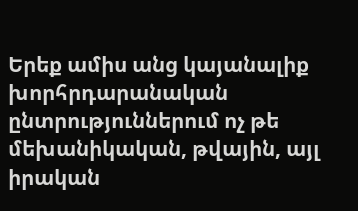Երեք ամիս անց կայանալիք խորհրդարանական ընտրություններում ոչ թե մեխանիկական, թվային, այլ իրական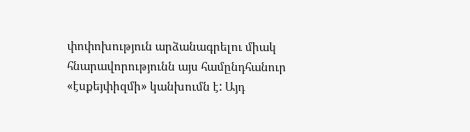փոփոխություն արձանագրելու միակ հնարավորությունն այս համընդհանուր «էսքեյփիզմի» կանխումն է: Այդ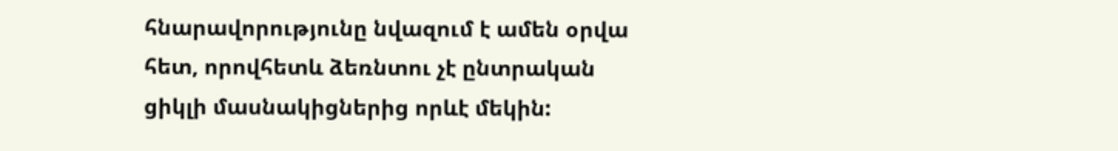հնարավորությունը նվազում է ամեն օրվա հետ, որովհետև ձեռնտու չէ ընտրական ցիկլի մասնակիցներից որևէ մեկին: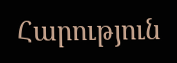Հարություն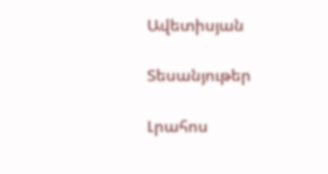Ավետիսյան

Տեսանյութեր

Լրահոս